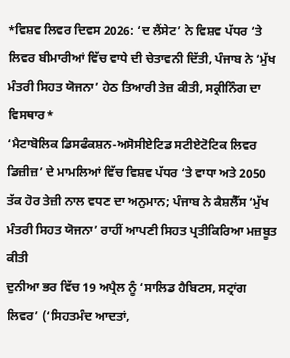*ਵਿਸ਼ਵ ਲਿਵਰ ਦਿਵਸ 2026: ‘ਦ ਲੈਂਸੇਟ’ ਨੇ ਵਿਸ਼ਵ ਪੱਧਰ ‘ਤੇ ਲਿਵਰ ਬੀਮਾਰੀਆਂ ਵਿੱਚ ਵਾਧੇ ਦੀ ਚੇਤਾਵਨੀ ਦਿੱਤੀ, ਪੰਜਾਬ ਨੇ ‘ਮੁੱਖ ਮੰਤਰੀ ਸਿਹਤ ਯੋਜਨਾ’ ਹੇਠ ਤਿਆਰੀ ਤੇਜ਼ ਕੀਤੀ, ਸਕ੍ਰੀਨਿੰਗ ਦਾ ਵਿਸਥਾਰ*
‘ਮੈਟਾਬੋਲਿਕ ਡਿਸਫੰਕਸ਼ਨ-ਅਸੋਸੀਏਟਿਡ ਸਟੀਏਟੋਟਿਕ ਲਿਵਰ ਡਿਜ਼ੀਜ਼’ ਦੇ ਮਾਮਲਿਆਂ ਵਿੱਚ ਵਿਸ਼ਵ ਪੱਧਰ ‘ਤੇ ਵਾਧਾ ਅਤੇ 2050 ਤੱਕ ਹੋਰ ਤੇਜ਼ੀ ਨਾਲ ਵਧਣ ਦਾ ਅਨੁਮਾਨ; ਪੰਜਾਬ ਨੇ ਕੈਸ਼ਲੈੱਸ ‘ਮੁੱਖ ਮੰਤਰੀ ਸਿਹਤ ਯੋਜਨਾ’ ਰਾਹੀਂ ਆਪਣੀ ਸਿਹਤ ਪ੍ਰਤੀਕਿਰਿਆ ਮਜ਼ਬੂਤ ਕੀਤੀ
ਦੁਨੀਆ ਭਰ ਵਿੱਚ 19 ਅਪ੍ਰੈਲ ਨੂੰ ‘ਸਾਲਿਡ ਹੈਬਿਟਸ, ਸਟ੍ਰਾਂਗ ਲਿਵਰ’ (‘ਸਿਹਤਮੰਦ ਆਦਤਾਂ,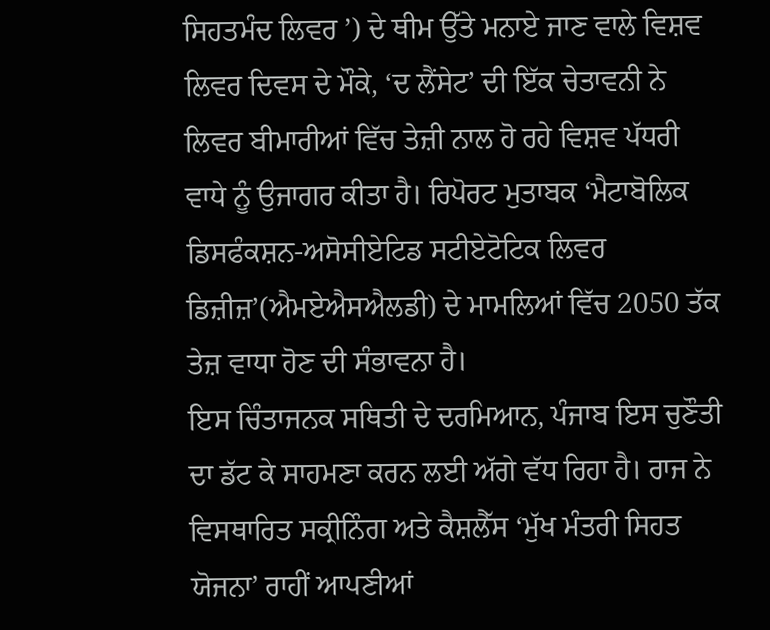ਸਿਹਤਮੰਦ ਲਿਵਰ ’) ਦੇ ਥੀਮ ਉੱਤੇ ਮਨਾਏ ਜਾਣ ਵਾਲੇ ਵਿਸ਼ਵ ਲਿਵਰ ਦਿਵਸ ਦੇ ਮੌਕੇ, ‘ਦ ਲੈਂਸੇਟ’ ਦੀ ਇੱਕ ਚੇਤਾਵਨੀ ਨੇ ਲਿਵਰ ਬੀਮਾਰੀਆਂ ਵਿੱਚ ਤੇਜ਼ੀ ਨਾਲ ਹੋ ਰਹੇ ਵਿਸ਼ਵ ਪੱਧਰੀ ਵਾਧੇ ਨੂੰ ਉਜਾਗਰ ਕੀਤਾ ਹੈ। ਰਿਪੋਰਟ ਮੁਤਾਬਕ ‘ਮੈਟਾਬੋਲਿਕ ਡਿਸਫੰਕਸ਼ਨ-ਅਸੋਸੀਏਟਿਡ ਸਟੀਏਟੋਟਿਕ ਲਿਵਰ ਡਿਜ਼ੀਜ਼’(ਐਮਏਐਸਐਲਡੀ) ਦੇ ਮਾਮਲਿਆਂ ਵਿੱਚ 2050 ਤੱਕ ਤੇਜ਼ ਵਾਧਾ ਹੋਣ ਦੀ ਸੰਭਾਵਨਾ ਹੈ।
ਇਸ ਚਿੰਤਾਜਨਕ ਸਥਿਤੀ ਦੇ ਦਰਮਿਆਨ, ਪੰਜਾਬ ਇਸ ਚੁਣੌਤੀ ਦਾ ਡੱਟ ਕੇ ਸਾਹਮਣਾ ਕਰਨ ਲਈ ਅੱਗੇ ਵੱਧ ਰਿਹਾ ਹੈ। ਰਾਜ ਨੇ ਵਿਸਥਾਰਿਤ ਸਕ੍ਰੀਨਿੰਗ ਅਤੇ ਕੈਸ਼ਲੈੱਸ ‘ਮੁੱਖ ਮੰਤਰੀ ਸਿਹਤ ਯੋਜਨਾ’ ਰਾਹੀਂ ਆਪਣੀਆਂ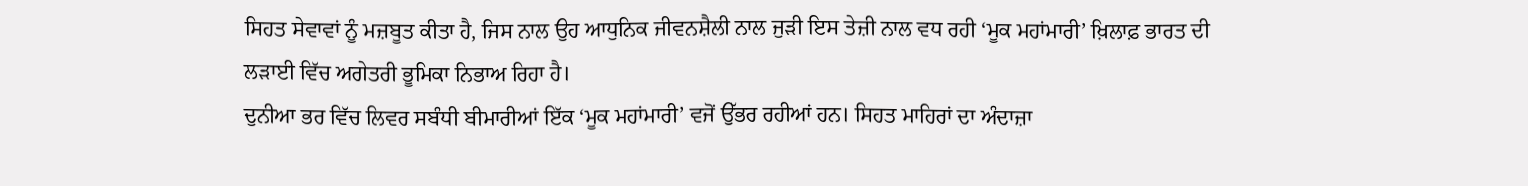ਸਿਹਤ ਸੇਵਾਵਾਂ ਨੂੰ ਮਜ਼ਬੂਤ ਕੀਤਾ ਹੈ, ਜਿਸ ਨਾਲ ਉਹ ਆਧੁਨਿਕ ਜੀਵਨਸ਼ੈਲੀ ਨਾਲ ਜੁੜੀ ਇਸ ਤੇਜ਼ੀ ਨਾਲ ਵਧ ਰਹੀ ‘ਮੂਕ ਮਹਾਂਮਾਰੀ’ ਖ਼ਿਲਾਫ਼ ਭਾਰਤ ਦੀ ਲੜਾਈ ਵਿੱਚ ਅਗੇਤਰੀ ਭੂਮਿਕਾ ਨਿਭਾਅ ਰਿਹਾ ਹੈ।
ਦੁਨੀਆ ਭਰ ਵਿੱਚ ਲਿਵਰ ਸਬੰਧੀ ਬੀਮਾਰੀਆਂ ਇੱਕ ‘ਮੂਕ ਮਹਾਂਮਾਰੀ’ ਵਜੋਂ ਉੱਭਰ ਰਹੀਆਂ ਹਨ। ਸਿਹਤ ਮਾਹਿਰਾਂ ਦਾ ਅੰਦਾਜ਼ਾ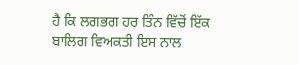ਹੈ ਕਿ ਲਗਭਗ ਹਰ ਤਿੰਨ ਵਿੱਚੋਂ ਇੱਕ ਬਾਲਿਗ ਵਿਅਕਤੀ ਇਸ ਨਾਲ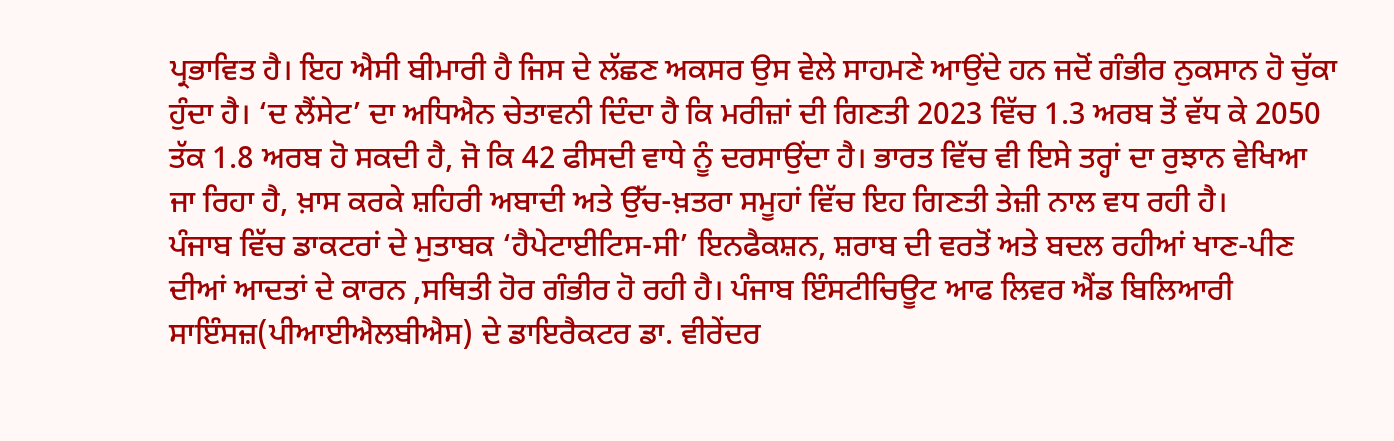ਪ੍ਰਭਾਵਿਤ ਹੈ। ਇਹ ਐਸੀ ਬੀਮਾਰੀ ਹੈ ਜਿਸ ਦੇ ਲੱਛਣ ਅਕਸਰ ਉਸ ਵੇਲੇ ਸਾਹਮਣੇ ਆਉਂਦੇ ਹਨ ਜਦੋਂ ਗੰਭੀਰ ਨੁਕਸਾਨ ਹੋ ਚੁੱਕਾ ਹੁੰਦਾ ਹੈ। ‘ਦ ਲੈਂਸੇਟ’ ਦਾ ਅਧਿਐਨ ਚੇਤਾਵਨੀ ਦਿੰਦਾ ਹੈ ਕਿ ਮਰੀਜ਼ਾਂ ਦੀ ਗਿਣਤੀ 2023 ਵਿੱਚ 1.3 ਅਰਬ ਤੋਂ ਵੱਧ ਕੇ 2050 ਤੱਕ 1.8 ਅਰਬ ਹੋ ਸਕਦੀ ਹੈ, ਜੋ ਕਿ 42 ਫੀਸਦੀ ਵਾਧੇ ਨੂੰ ਦਰਸਾਉਂਦਾ ਹੈ। ਭਾਰਤ ਵਿੱਚ ਵੀ ਇਸੇ ਤਰ੍ਹਾਂ ਦਾ ਰੁਝਾਨ ਵੇਖਿਆ ਜਾ ਰਿਹਾ ਹੈ, ਖ਼ਾਸ ਕਰਕੇ ਸ਼ਹਿਰੀ ਅਬਾਦੀ ਅਤੇ ਉੱਚ-ਖ਼ਤਰਾ ਸਮੂਹਾਂ ਵਿੱਚ ਇਹ ਗਿਣਤੀ ਤੇਜ਼ੀ ਨਾਲ ਵਧ ਰਹੀ ਹੈ।
ਪੰਜਾਬ ਵਿੱਚ ਡਾਕਟਰਾਂ ਦੇ ਮੁਤਾਬਕ ‘ਹੈਪੇਟਾਈਟਿਸ-ਸੀ’ ਇਨਫੈਕਸ਼ਨ, ਸ਼ਰਾਬ ਦੀ ਵਰਤੋਂ ਅਤੇ ਬਦਲ ਰਹੀਆਂ ਖਾਣ-ਪੀਣ ਦੀਆਂ ਆਦਤਾਂ ਦੇ ਕਾਰਨ ,ਸਥਿਤੀ ਹੋਰ ਗੰਭੀਰ ਹੋ ਰਹੀ ਹੈ। ਪੰਜਾਬ ਇੰਸਟੀਚਿਊਟ ਆਫ ਲਿਵਰ ਐਂਡ ਬਿਲਿਆਰੀ ਸਾਇੰਸਜ਼(ਪੀਆਈਐਲਬੀਐਸ) ਦੇ ਡਾਇਰੈਕਟਰ ਡਾ. ਵੀਰੇਂਦਰ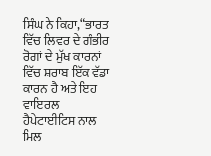ਸਿੰਘ ਨੇ ਕਿਹਾ,“ਭਾਰਤ ਵਿੱਚ ਲਿਵਰ ਦੇ ਗੰਭੀਰ ਰੋਗਾਂ ਦੇ ਮੁੱਖ ਕਾਰਨਾਂ ਵਿੱਚ ਸ਼ਰਾਬ ਇੱਕ ਵੱਡਾ ਕਾਰਨ ਹੈ ਅਤੇ ਇਹ ਵਾਇਰਲ ਹੈਪੇਟਾਈਟਿਸ ਨਾਲ ਮਿਲ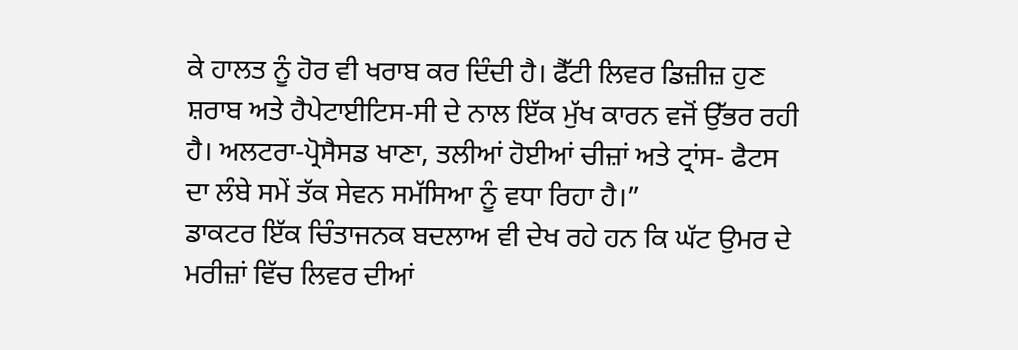ਕੇ ਹਾਲਤ ਨੂੰ ਹੋਰ ਵੀ ਖਰਾਬ ਕਰ ਦਿੰਦੀ ਹੈ। ਫੈੱਟੀ ਲਿਵਰ ਡਿਜ਼ੀਜ਼ ਹੁਣ ਸ਼ਰਾਬ ਅਤੇ ਹੈਪੇਟਾਈਟਿਸ-ਸੀ ਦੇ ਨਾਲ ਇੱਕ ਮੁੱਖ ਕਾਰਨ ਵਜੋਂ ਉੱਭਰ ਰਹੀ ਹੈ। ਅਲਟਰਾ-ਪ੍ਰੋਸੈਸਡ ਖਾਣਾ, ਤਲੀਆਂ ਹੋਈਆਂ ਚੀਜ਼ਾਂ ਅਤੇ ਟ੍ਰਾਂਸ- ਫੈਟਸ ਦਾ ਲੰਬੇ ਸਮੇਂ ਤੱਕ ਸੇਵਨ ਸਮੱਸਿਆ ਨੂੰ ਵਧਾ ਰਿਹਾ ਹੈ।”
ਡਾਕਟਰ ਇੱਕ ਚਿੰਤਾਜਨਕ ਬਦਲਾਅ ਵੀ ਦੇਖ ਰਹੇ ਹਨ ਕਿ ਘੱਟ ਉਮਰ ਦੇ ਮਰੀਜ਼ਾਂ ਵਿੱਚ ਲਿਵਰ ਦੀਆਂ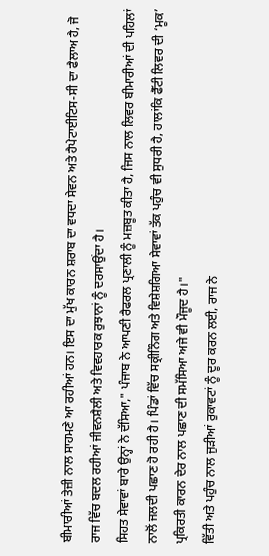ਬੀਮਾਰੀਆਂ ਤੇਜ਼ੀ ਨਾਲ ਸਾਹਮਣੇ ਆ ਰਹੀਆਂ ਹਨ। ਇਸ ਦਾ ਮੁੱਖ ਕਾਰਨ ਸ਼ਰਾਬ ਦਾ ਵਧਦਾ ਸੇਵਨ ਅਤੇ ਹੈਪੇਟਾਈਟਿਸ-ਸੀ ਦਾ ਫੈਲਾਅ ਹੈ, ਜੋ ਰਾਜ ਵਿੱਚ ਬਦਲ ਰਹੀਆਂ ਜੀਵਨਸ਼ੈਲੀ ਅਤੇ ਵਿਵਹਾਰਕ ਰੁਝਾਨਾਂ ਨੂੰ ਦਰਸਾਉਂਦਾ ਹੈ।
ਸਿਹਤ ਸੇਵਾਵਾਂ ਬਾਰੇ ਉਨ੍ਹਾਂ ਨੇ ਦੱਸਿਆ," ਪੰਜਾਬ ਨੇ ਆਪਣੀ ਰੈਫਰਲ ਪ੍ਰਣਾਲੀ ਨੂੰ ਮਜ਼ਬੂਤ ਕੀਤਾ ਹੈ, ਜਿਸ ਨਾਲ ਲਿਵਰ ਬੀਮਾਰੀਆਂ ਦੀ ਪਹਿਲਾਂ ਨਾਲੋਂ ਜਲਦੀ ਪਛਾਣ ਹੋ ਰਹੀ ਹੈ। ਪਿੰਡਾਂ ਵਿੱਚ ਸਕ੍ਰੀਨਿੰਗ ਅਤੇ ਵਿਸ਼ੇਸ਼ਗਿਆ ਸੇਵਾਵਾਂ ਤੱਕ ਪਹੁੰਚ ਵੀ ਸੁਧਰੀ ਹੈ, ਹਾਲਾਂਕਿ ਫੈੱਟੀ ਲਿਵਰ ਦੀ ‘ਮੂਕ’ ਪ੍ਰਕਿਰਤੀ ਕਾਰਨ ਦੇਰ ਨਾਲ ਪਛਾਣ ਦੀ ਸਮੱਸਿਆ ਅਜੇ ਵੀ ਮੌਜੂਦ ਹੈ।"
ਵਿੱਤੀ ਅਤੇ ਪਹੁੰਚ ਨਾਲ ਜੁੜੀਆਂ ਰੁਕਾਵਟਾਂ ਨੂੰ ਦੂਰ ਕਰਨ ਲਈ, ਰਾਜ ਨੇ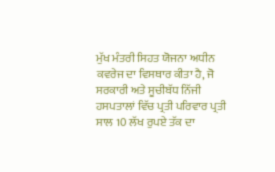ਮੁੱਖ ਮੰਤਰੀ ਸਿਹਤ ਯੋਜਨਾ ਅਧੀਨ ਕਵਰੇਜ ਦਾ ਵਿਸਥਾਰ ਕੀਤਾ ਹੈ, ਜੋ ਸਰਕਾਰੀ ਅਤੇ ਸੂਚੀਬੱਧ ਨਿੱਜੀ ਹਸਪਤਾਲਾਂ ਵਿੱਚ ਪ੍ਰਤੀ ਪਰਿਵਾਰ ਪ੍ਰਤੀ ਸਾਲ 10 ਲੱਖ ਰੁਪਏ ਤੱਕ ਦਾ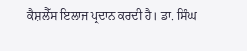ਕੈਸ਼ਲੈੱਸ ਇਲਾਜ ਪ੍ਰਦਾਨ ਕਰਦੀ ਹੈ। ਡਾ. ਸਿੰਘ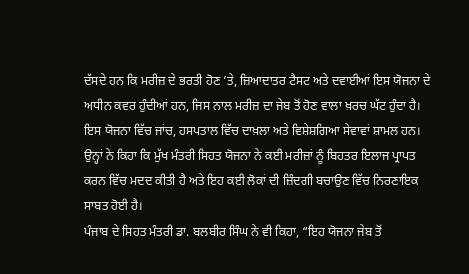ਦੱਸਦੇ ਹਨ ਕਿ ਮਰੀਜ਼ ਦੇ ਭਰਤੀ ਹੋਣ ’ਤੇ, ਜ਼ਿਆਦਾਤਰ ਟੈਸਟ ਅਤੇ ਦਵਾਈਆਂ ਇਸ ਯੋਜਨਾ ਦੇ ਅਧੀਨ ਕਵਰ ਹੁੰਦੀਆਂ ਹਨ, ਜਿਸ ਨਾਲ ਮਰੀਜ਼ ਦਾ ਜੇਬ ਤੋਂ ਹੋਣ ਵਾਲਾ ਖ਼ਰਚ ਘੱਟ ਹੁੰਦਾ ਹੈ। ਇਸ ਯੋਜਨਾ ਵਿੱਚ ਜਾਂਚ, ਹਸਪਤਾਲ ਵਿੱਚ ਦਾਖ਼ਲਾ ਅਤੇ ਵਿਸ਼ੇਸ਼ਗਿਆ ਸੇਵਾਵਾਂ ਸ਼ਾਮਲ ਹਨ। ਉਨ੍ਹਾਂ ਨੇ ਕਿਹਾ ਕਿ ਮੁੱਖ ਮੰਤਰੀ ਸਿਹਤ ਯੋਜਨਾ ਨੇ ਕਈ ਮਰੀਜ਼ਾਂ ਨੂੰ ਬਿਹਤਰ ਇਲਾਜ ਪ੍ਰਾਪਤ ਕਰਨ ਵਿੱਚ ਮਦਦ ਕੀਤੀ ਹੈ ਅਤੇ ਇਹ ਕਈ ਲੋਕਾਂ ਦੀ ਜ਼ਿੰਦਗੀ ਬਚਾਉਣ ਵਿੱਚ ਨਿਰਣਾਇਕ ਸਾਬਤ ਹੋਈ ਹੈ।
ਪੰਜਾਬ ਦੇ ਸਿਹਤ ਮੰਤਰੀ ਡਾ. ਬਲਬੀਰ ਸਿੰਘ ਨੇ ਵੀ ਕਿਹਾ, “ਇਹ ਯੋਜਨਾ ਜੇਬ ਤੋਂ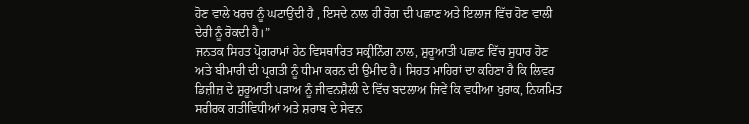ਹੋਣ ਵਾਲੇ ਖਰਚ ਨੂੰ ਘਟਾਉਂਦੀ ਹੈ , ਇਸਦੇ ਨਾਲ ਹੀ ਰੋਗ ਦੀ ਪਛਾਣ ਅਤੇ ਇਲਾਜ ਵਿੱਚ ਹੋਣ ਵਾਲੀ ਦੇਰੀ ਨੂੰ ਰੋਕਦੀ ਹੈ।”
ਜਨਤਕ ਸਿਹਤ ਪ੍ਰੋਗਰਾਮਾਂ ਹੇਠ ਵਿਸਥਾਰਿਤ ਸਕ੍ਰੀਨਿੰਗ ਨਾਲ, ਸ਼ੁਰੂਆਤੀ ਪਛਾਣ ਵਿੱਚ ਸੁਧਾਰ ਹੋਣ ਅਤੇ ਬੀਮਾਰੀ ਦੀ ਪ੍ਰਗਤੀ ਨੂੰ ਧੀਮਾ ਕਰਨ ਦੀ ਉਮੀਦ ਹੈ। ਸਿਹਤ ਮਾਹਿਰਾਂ ਦਾ ਕਹਿਣਾ ਹੈ ਕਿ ਲਿਵਰ ਡਿਜ਼ੀਜ਼ ਦੇ ਸ਼ੁਰੂਆਤੀ ਪੜਾਅ ਨੂੰ ਜੀਵਨਸ਼ੈਲੀ ਦੇ ਵਿੱਚ ਬਦਲਾਅ ਜਿਵੇਂ ਕਿ ਵਧੀਆ ਖੁਰਾਕ, ਨਿਯਮਿਤ ਸਰੀਰਕ ਗਤੀਵਿਧੀਆਂ ਅਤੇ ਸ਼ਰਾਬ ਦੇ ਸੇਵਨ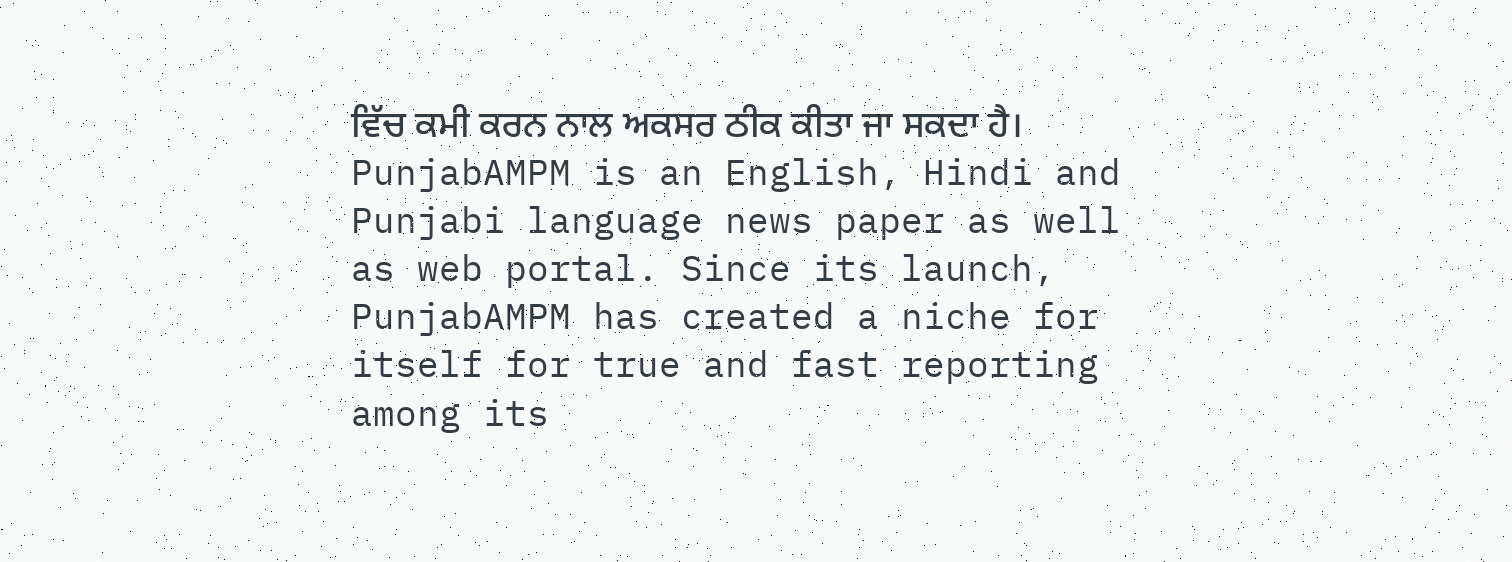ਵਿੱਚ ਕਮੀ ਕਰਨ ਨਾਲ ਅਕਸਰ ਠੀਕ ਕੀਤਾ ਜਾ ਸਕਦਾ ਹੈ।
PunjabAMPM is an English, Hindi and Punjabi language news paper as well as web portal. Since its launch, PunjabAMPM has created a niche for itself for true and fast reporting among its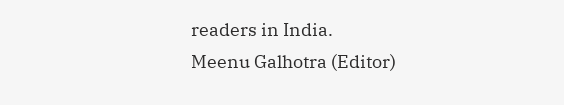readers in India.
Meenu Galhotra (Editor)